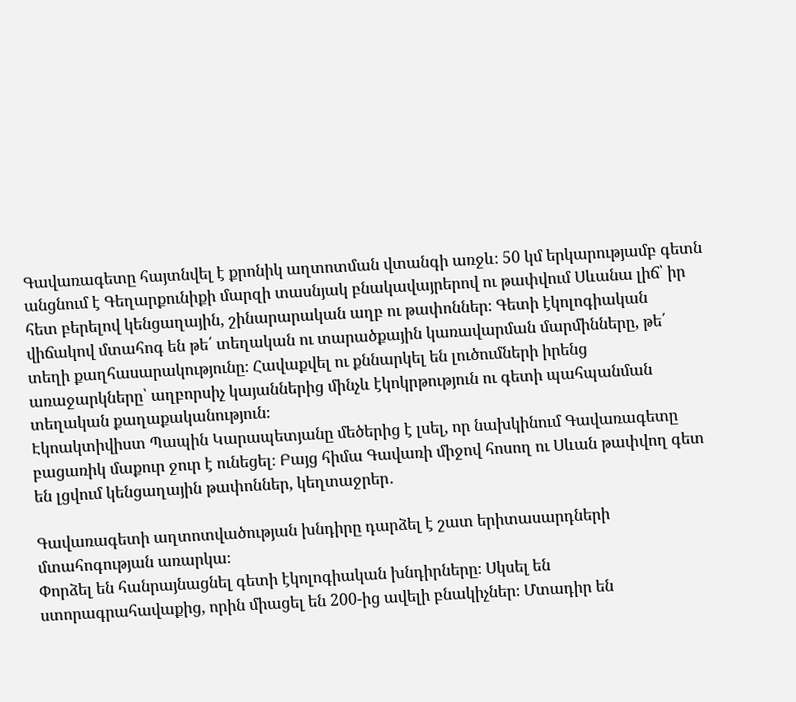Գավառագետը հայտնվել է քրոնիկ աղտոտման վտանգի առջև։ 50 կմ երկարությամբ գետն անցնում է Գեղարքունիքի մարզի տասնյակ բնակավայրերով ու թափվում Սևանա լիճ՝ իր հետ բերելով կենցաղային, շինարարական աղբ ու թափոններ։ Գետի էկոլոգիական վիճակով մտահոգ են թե՛ տեղական ու տարածքային կառավարման մարմինները, թե՛ տեղի քաղհասարակությունը։ Հավաքվել ու քննարկել են լուծումների իրենց առաջարկները՝ աղբորսիչ կայաններից մինչև էկոկրթություն ու գետի պահպանման տեղական քաղաքականություն։
Էկոակտիվիստ Պապին Կարապետյանը մեծերից է լսել, որ նախկինում Գավառագետը բացառիկ մաքուր ջուր է ունեցել։ Բայց հիմա Գավառի միջով հոսող ու Սևան թափվող գետ են լցվում կենցաղային թափոններ, կեղտաջրեր․

Գավառագետի աղտոտվածության խնդիրը դարձել է շատ երիտասարդների մտահոգության առարկա։
Փորձել են հանրայնացնել գետի էկոլոգիական խնդիրները։ Սկսել են ստորագրահավաքից, որին միացել են 200-ից ավելի բնակիչներ։ Մտադիր են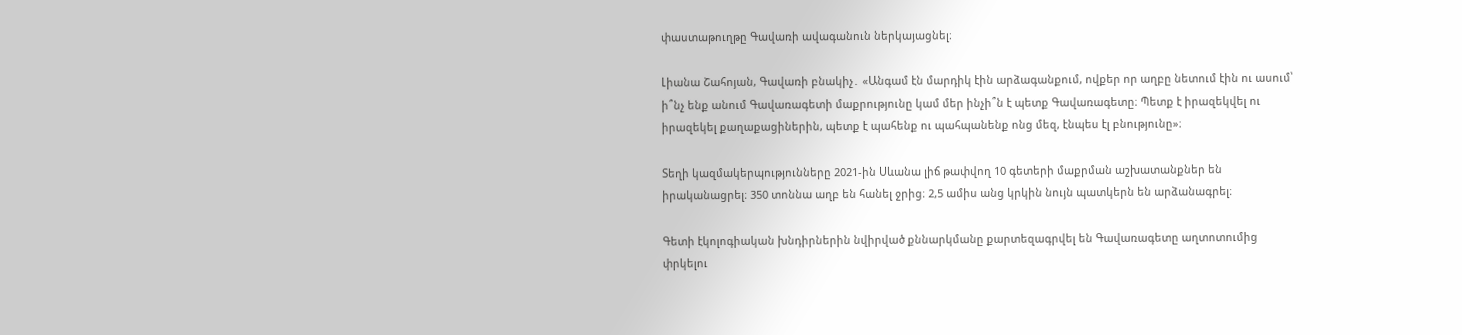փաստաթուղթը Գավառի ավագանուն ներկայացնել։

Լիանա Շահոյան, Գավառի բնակիչ․ «Անգամ էն մարդիկ էին արձագանքում, ովքեր որ աղբը նետում էին ու ասում՝ ի՞նչ ենք անում Գավառագետի մաքրությունը կամ մեր ինչի՞ն է պետք Գավառագետը։ Պետք է իրազեկվել ու իրազեկել քաղաքացիներին, պետք է պահենք ու պահպանենք ոնց մեզ, էնպես էլ բնությունը»։

Տեղի կազմակերպությունները 2021-ին Սևանա լիճ թափվող 10 գետերի մաքրման աշխատանքներ են իրականացրել։ 350 տոննա աղբ են հանել ջրից։ 2,5 ամիս անց կրկին նույն պատկերն են արձանագրել։

Գետի էկոլոգիական խնդիրներին նվիրված քննարկմանը քարտեզագրվել են Գավառագետը աղտոտումից փրկելու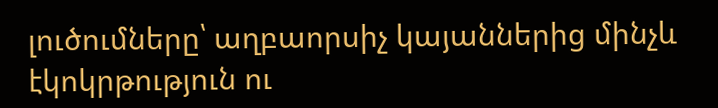լուծումները՝ աղբաորսիչ կայաններից մինչև էկոկրթություն ու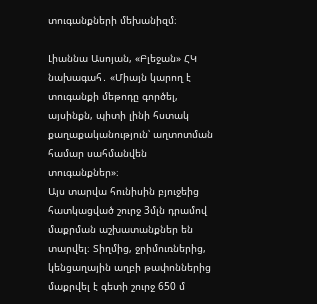տուգանքների մեխանիզմ։

Լիաննա Ասոյան, «Բլեջան» ՀԿ նախագահ․ «Միայն կարող է տուգանքի մեթոդը գործել, այսինքն, պիտի լինի հստակ քաղաքականություն՝ աղտոտման համար սահմանվեն տուգանքներ»։
Այս տարվա հունիսին բյուջեից հատկացված շուրջ 3մլն դրամով մաքրման աշխատանքներ են տարվել։ Տիղմից, ջրիմուռներից, կենցաղային աղբի թափոններից մաքրվել է գետի շուրջ 650 մ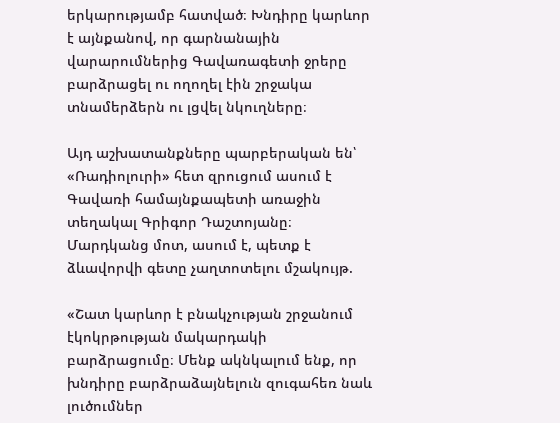երկարությամբ հատված։ Խնդիրը կարևոր է այնքանով, որ գարնանային վարարումներից Գավառագետի ջրերը բարձրացել ու ողողել էին շրջակա տնամերձերն ու լցվել նկուղները։

Այդ աշխատանքները պարբերական են՝ «Ռադիոլուրի» հետ զրուցում ասում է Գավառի համայնքապետի առաջին տեղակալ Գրիգոր Դաշտոյանը։ Մարդկանց մոտ, ասում է, պետք է ձևավորվի գետը չաղտոտելու մշակույթ.

«Շատ կարևոր է բնակչության շրջանում էկոկրթության մակարդակի բարձրացումը։ Մենք ակնկալում ենք, որ խնդիրը բարձրաձայնելուն զուգահեռ նաև լուծումներ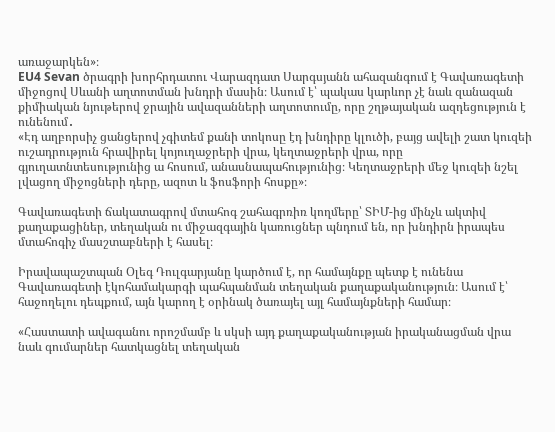առաջարկեն»։
EU4 Sevan ծրագրի խորհրդատու Վարազդատ Սարգսյանն ահազանգում է Գավառագետի միջոցով Սևանի աղտոտման խնդրի մասին։ Ասում է՝ պակաս կարևոր չէ նաև զանազան քիմիական նյութերով ջրային ավազանների աղտոտումը, որը շղթայական ազդեցություն է ունենում․
«Էդ աղբորսիչ ցանցերով չգիտեմ քանի տոկոսը էդ խնդիրը կլուծի, բայց ավելի շատ կուզեի ուշադրություն հրավիրել կոյուղաջրերի վրա, կեղտաջրերի վրա, որը գյուղատնտեսությունից ա հոսում, անասնապահությունից։ Կեղտաջրերի մեջ կուզեի նշել լվացող միջոցների դերը, ազոտ և ֆոսֆորի հոսքը»։

Գավառագետի ճակատագրով մտահոգ շահագրռիռ կողմերը՝ ՏԻՄ-ից մինչև ակտիվ քաղաքացիներ, տեղական ու միջազգային կառուցներ պնդում են, որ խնդիրն իրապես մտահոգիչ մասշտաբների է հասել։

Իրավապաշտպան Օլեգ Դուլգարյանը կարծում է, որ համայնքը պետք է ունենա Գավառագետի էկոհամակարգի պահպանման տեղական քաղաքականություն։ Ասում է՝ հաջողելու դեպքում, այն կարող է օրինակ ծառայել այլ համայնքների համար։

«Հաստատի ավագանու որոշմամբ և սկսի այդ քաղաքականության իրականացման վրա նաև գումարներ հատկացնել տեղական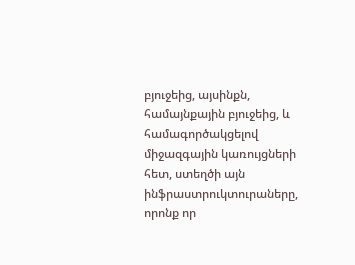բյուջեից, այսինքն, համայնքային բյուջեից, և համագործակցելով միջազգային կառույցների հետ, ստեղծի այն ինֆրաստրուկտուրաները, որոնք որ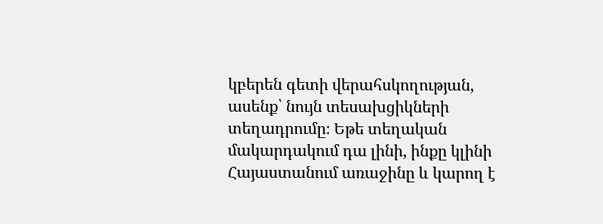կբերեն գետի վերահսկողության, ասենք՝ նույն տեսախցիկների տեղադրումը։ Եթե տեղական մակարդակում դա լինի, ինքը կլինի Հայաստանում առաջինը և կարող է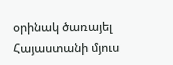օրինակ ծառայել Հայաստանի մյուս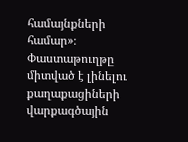համայնքների համար»։
Փաստաթուղթը միտված է լինելու քաղաքացիների վարքագծային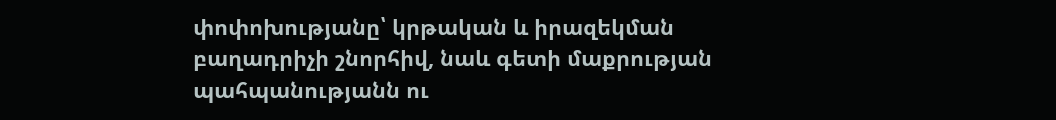փոփոխությանը՝ կրթական և իրազեկման բաղադրիչի շնորհիվ, նաև գետի մաքրության պահպանությանն ու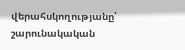վերահսկողությանը՝ շարունակական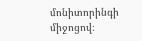մոնիտորինգի միջոցով։